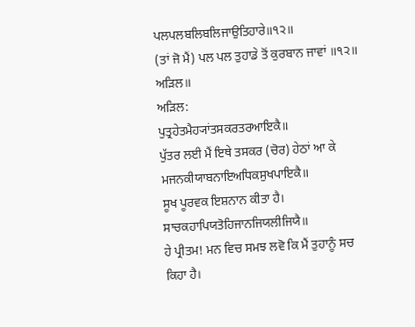ਪਲਪਲਬਲਿਬਲਿਜਾਉਤਿਹਾਰੇ॥੧੨॥
(ਤਾਂ ਜੋ ਮੈਂ) ਪਲ ਪਲ ਤੁਹਾਡੇ ਤੋਂ ਕੁਰਬਾਨ ਜਾਵਾਂ ॥੧੨॥
ਅੜਿਲ॥
ਅੜਿਲ:
ਪੁਤ੍ਰਹੇਤਮੈਹ੍ਯਾਂਤਸਕਰਤਰਆਇਕੈ॥
ਪੁੱਤਰ ਲਈ ਮੈਂ ਇਥੇ ਤਸਕਰ (ਚੋਰ) ਹੇਠਾਂ ਆ ਕੇ
ਮਜਨਕੀਯਾਬਨਾਇਅਧਿਕਸੁਖਪਾਇਕੈ॥
ਸੂਖ ਪੂਰਵਕ ਇਸ਼ਨਾਨ ਕੀਤਾ ਹੈ।
ਸਾਚਕਹਾਪਿਯਤੋਹਿਜਾਨਜਿਯਲੀਜਿਯੈ॥
ਹੇ ਪ੍ਰੀਤਮ! ਮਨ ਵਿਚ ਸਮਝ ਲਵੋ ਕਿ ਮੈਂ ਤੁਹਾਨੂੰ ਸਚ ਕਿਹਾ ਹੈ।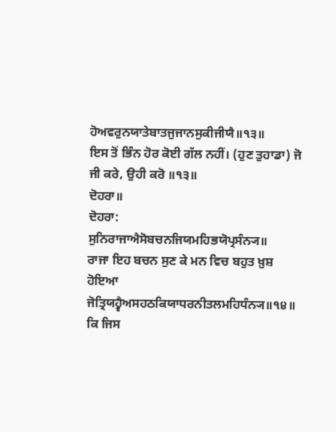ਹੋਅਵਰੁਨਯਾਤੇਬਾਤਜੁਜਾਨਸੁਕੀਜੀਯੈ॥੧੩॥
ਇਸ ਤੋਂ ਭਿੰਨ ਹੋਰ ਕੋਈ ਗੱਲ ਨਹੀਂ। (ਹੁਣ ਤੁਹਾਡਾ) ਜੋ ਜੀ ਕਰੇ, ਉਹੀ ਕਰੋ ॥੧੩॥
ਦੋਹਰਾ॥
ਦੋਹਰਾ:
ਸੁਨਿਰਾਜਾਐਸੋਬਚਨਜਿਯਮਹਿਭਯੋਪ੍ਰਸੰਨ੍ਯ॥
ਰਾਜਾ ਇਹ ਬਚਨ ਸੁਣ ਕੇ ਮਨ ਵਿਚ ਬਹੁਤ ਖ਼ੁਸ਼ ਹੋਇਆ
ਜੋਤ੍ਰਿਯਹ੍ਵੈਅਸਹਠਕਿਯਾਧਰਨੀਤਲਮਹਿਧੰਨ੍ਯ॥੧੪॥
ਕਿ ਜਿਸ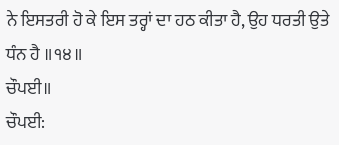ਨੇ ਇਸਤਰੀ ਹੋ ਕੇ ਇਸ ਤਰ੍ਹਾਂ ਦਾ ਹਠ ਕੀਤਾ ਹੈ, ਉਹ ਧਰਤੀ ਉਤੇ ਧੰਨ ਹੈ ॥੧੪॥
ਚੌਪਈ॥
ਚੌਪਈ: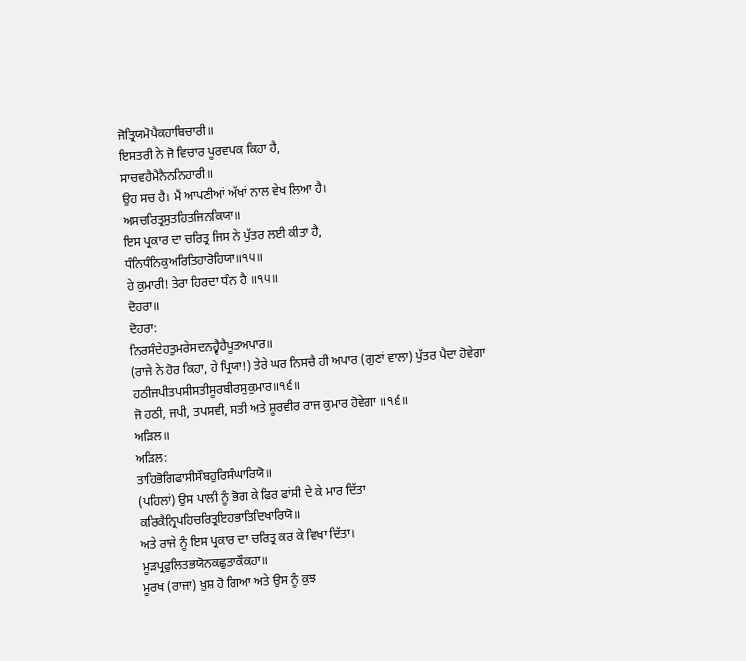ਜੋਤ੍ਰਿਯਮੋਪੈਕਹਾਬਿਚਾਰੀ॥
ਇਸਤਰੀ ਨੇ ਜੋ ਵਿਚਾਰ ਪੂਰਵਪਕ ਕਿਹਾ ਹੈ,
ਸਾਚਵਹੈਮੈਨੈਨਨਿਹਾਰੀ॥
ਉਹ ਸਚ ਹੈ। ਮੈਂ ਆਪਣੀਆਂ ਅੱਖਾਂ ਨਾਲ ਵੇਖ ਲਿਆ ਹੈ।
ਅਸਚਰਿਤ੍ਰਸੁਤਹਿਤਜਿਨਕਿਯਾ॥
ਇਸ ਪ੍ਰਕਾਰ ਦਾ ਚਰਿਤ੍ਰ ਜਿਸ ਨੇ ਪੁੱਤਰ ਲਈ ਕੀਤਾ ਹੈ,
ਧੰਨਿਧੰਨਿਕੁਅਰਿਤਿਹਾਰੋਹਿਯਾ॥੧੫॥
ਹੇ ਕੁਮਾਰੀ! ਤੇਰਾ ਹਿਰਦਾ ਧੰਨ ਹੈ ॥੧੫॥
ਦੋਹਰਾ॥
ਦੋਹਰਾ:
ਨਿਰਸੰਦੇਹਤੁਮਰੇਸਦਨਹ੍ਵੈਹੈਪੂਤਅਪਾਰ॥
(ਰਾਜੇ ਨੇ ਹੋਰ ਕਿਹਾ, ਹੇ ਪ੍ਰਿਯਾ!) ਤੇਰੇ ਘਰ ਨਿਸਚੈ ਹੀ ਅਪਾਰ (ਗੁਣਾਂ ਵਾਲਾ) ਪੁੱਤਰ ਪੈਦਾ ਹੋਵੇਗਾ
ਹਠੀਜਪੀਤਪਸੀਸਤੀਸੂਰਬੀਰਸੁਕੁਮਾਰ॥੧੬॥
ਜੋ ਹਠੀ, ਜਪੀ, ਤਪਸਵੀ, ਸਤੀ ਅਤੇ ਸ਼ੂਰਵੀਰ ਰਾਜ ਕੁਮਾਰ ਹੋਵੇਗਾ ॥੧੬॥
ਅੜਿਲ॥
ਅੜਿਲ:
ਤਾਹਿਭੋਗਿਫਾਸੀਸੌਬਹੁਰਿਸੰਘਾਰਿਯੋ॥
(ਪਹਿਲਾਂ) ਉਸ ਪਾਲੀ ਨੂੰ ਭੋਗ ਕੇ ਫਿਰ ਫਾਂਸੀ ਦੇ ਕੇ ਮਾਰ ਦਿੱਤਾ
ਕਰਿਕੈਨ੍ਰਿਪਹਿਚਰਿਤ੍ਰਇਹਭਾਤਿਦਿਖਾਰਿਯੋ॥
ਅਤੇ ਰਾਜੇ ਨੂੰ ਇਸ ਪ੍ਰਕਾਰ ਦਾ ਚਰਿਤ੍ਰ ਕਰ ਕੇ ਵਿਖਾ ਦਿੱਤਾ।
ਮੂੜਪ੍ਰਫੁਲਿਤਭਯੋਨਕਛੁਤਾਕੌਕਹਾ॥
ਮੂਰਖ (ਰਾਜਾ) ਖ਼ੁਸ਼ ਹੋ ਗਿਆ ਅਤੇ ਉਸ ਨੂੰ ਕੁਝ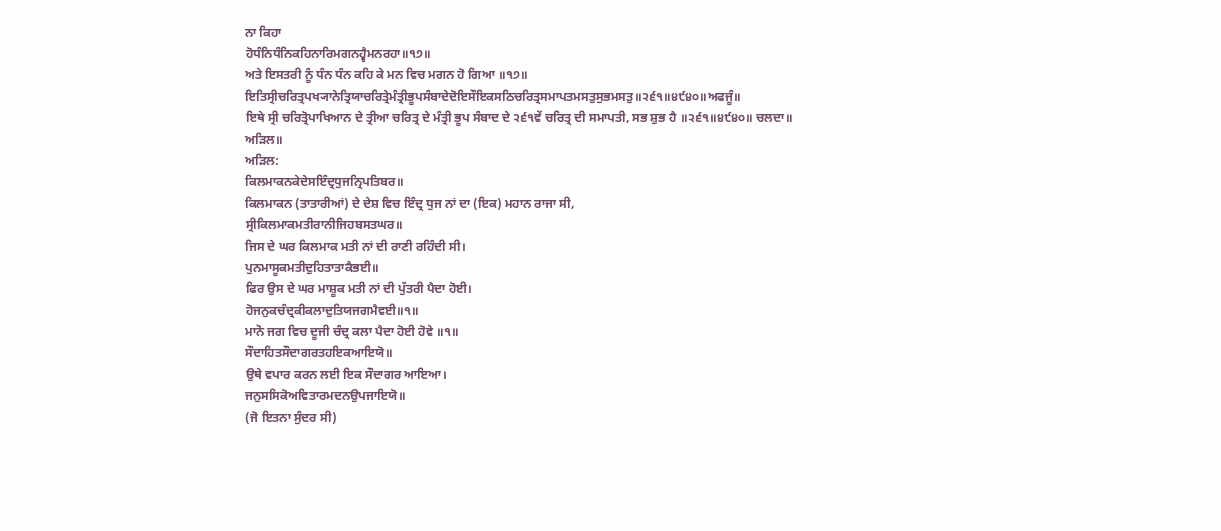ਨਾ ਕਿਹਾ
ਹੋਧੰਨਿਧੰਨਿਕਹਿਨਾਰਿਮਗਨਹ੍ਵੈਮਨਰਹਾ॥੧੭॥
ਅਤੇ ਇਸਤਰੀ ਨੂੰ ਧੰਨ ਧੰਨ ਕਹਿ ਕੇ ਮਨ ਵਿਚ ਮਗਨ ਹੋ ਗਿਆ ॥੧੭॥
ਇਤਿਸ੍ਰੀਚਰਿਤ੍ਰਪਖ੍ਯਾਨੇਤ੍ਰਿਯਾਚਰਿਤ੍ਰੇਮੰਤ੍ਰੀਭੂਪਸੰਬਾਦੇਦੋਇਸੌਇਕਸਠਿਚਰਿਤ੍ਰਸਮਾਪਤਮਸਤੁਸੁਭਮਸਤੁ॥੨੬੧॥੪੯੪੦॥ਅਫਜੂੰ॥
ਇਥੇ ਸ੍ਰੀ ਚਰਿਤ੍ਰੋਪਾਖਿਆਨ ਦੇ ਤ੍ਰੀਆ ਚਰਿਤ੍ਰ ਦੇ ਮੰਤ੍ਰੀ ਭੂਪ ਸੰਬਾਦ ਦੇ ੨੬੧ਵੇਂ ਚਰਿਤ੍ਰ ਦੀ ਸਮਾਪਤੀ, ਸਭ ਸ਼ੁਭ ਹੈ ॥੨੬੧॥੪੯੪੦॥ ਚਲਦਾ॥
ਅੜਿਲ॥
ਅੜਿਲ:
ਕਿਲਮਾਕਨਕੇਦੇਸਇੰਦ੍ਰਧੁਜਨ੍ਰਿਪਤਿਬਰ॥
ਕਿਲਮਾਕਨ (ਤਾਤਾਰੀਆਂ) ਦੇ ਦੇਸ਼ ਵਿਚ ਇੰਦ੍ਰ ਧੁਜ ਨਾਂ ਦਾ (ਇਕ) ਮਹਾਨ ਰਾਜਾ ਸੀ,
ਸ੍ਰੀਕਿਲਮਾਕਮਤੀਰਾਨੀਜਿਹਬਸਤਘਰ॥
ਜਿਸ ਦੇ ਘਰ ਕਿਲਮਾਕ ਮਤੀ ਨਾਂ ਦੀ ਰਾਣੀ ਰਹਿੰਦੀ ਸੀ।
ਪੁਨਮਾਸੂਕਮਤੀਦੁਹਿਤਾਤਾਕੈਭਈ॥
ਫਿਰ ਉਸ ਦੇ ਘਰ ਮਾਸ਼ੂਕ ਮਤੀ ਨਾਂ ਦੀ ਪੁੱਤਰੀ ਪੈਦਾ ਹੋਈ।
ਹੋਜਨੁਕਚੰਦ੍ਰਕੀਕਲਾਦੁਤਿਯਜਗਮੈਵਈ॥੧॥
ਮਾਨੋ ਜਗ ਵਿਚ ਦੂਜੀ ਚੰਦ੍ਰ ਕਲਾ ਪੈਦਾ ਹੋਈ ਹੋਵੇ ॥੧॥
ਸੌਦਾਹਿਤਸੌਦਾਗਰਤਹਇਕਆਇਯੋ॥
ਉਥੇ ਵਪਾਰ ਕਰਨ ਲਈ ਇਕ ਸੌਦਾਗਰ ਆਇਆ।
ਜਨੁਸਸਿਕੋਅਵਿਤਾਰਮਦਨਉਪਜਾਇਯੋ॥
(ਜੋ ਇਤਨਾ ਸੁੰਦਰ ਸੀ)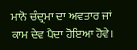ਮਾਨੋ ਚੰਦ੍ਰਮਾ ਦਾ ਅਵਤਾਰ ਜਾਂ ਕਾਮ ਦੇਵ ਪੈਦਾ ਹੋਇਆ ਹੋਵੇ।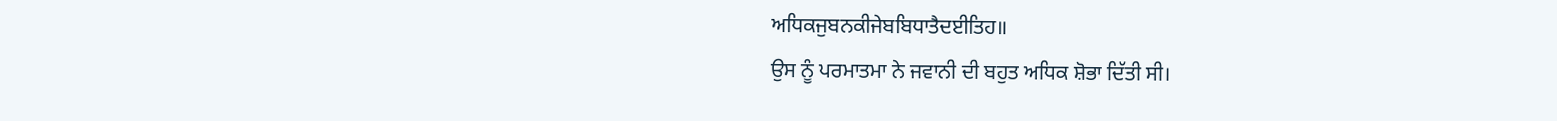ਅਧਿਕਜੁਬਨਕੀਜੇਬਬਿਧਾਤੈਦਈਤਿਹ॥
ਉਸ ਨੂੰ ਪਰਮਾਤਮਾ ਨੇ ਜਵਾਨੀ ਦੀ ਬਹੁਤ ਅਧਿਕ ਸ਼ੋਭਾ ਦਿੱਤੀ ਸੀ।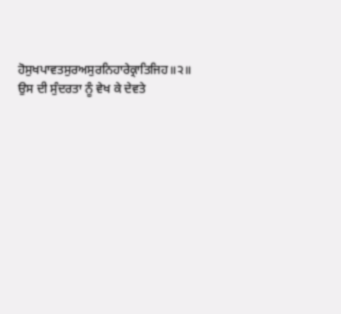ਹੋਸੁਖਪਾਵਤਸੁਰਅਸੁਰਨਿਹਾਰੇਕ੍ਰਾਤਿਜਿਹ॥੨॥
ਉਸ ਦੀ ਸੁੰਦਰਤਾ ਨੂੰ ਵੇਖ ਕੇ ਦੇਵਤੇ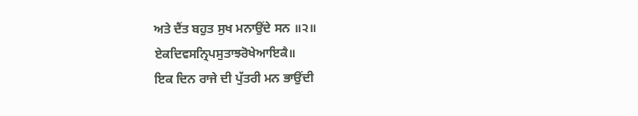ਅਤੇ ਦੈਂਤ ਬਹੁਤ ਸੁਖ ਮਨਾਉਂਦੇ ਸਨ ॥੨॥
ਏਕਦਿਵਸਨ੍ਰਿਪਸੁਤਾਝਰੋਖੇਆਇਕੈ॥
ਇਕ ਦਿਨ ਰਾਜੇ ਦੀ ਪੁੱਤਰੀ ਮਨ ਭਾਉਂਦੀ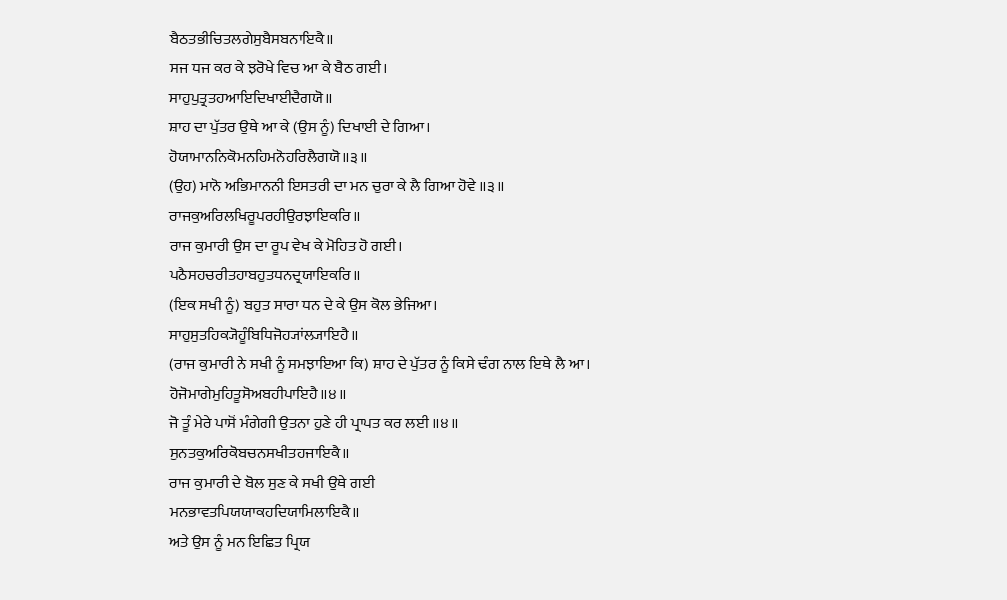ਬੈਠਤਭੀਚਿਤਲਗੇਸੁਬੈਸਬਨਾਇਕੈ॥
ਸਜ ਧਜ ਕਰ ਕੇ ਝਰੋਖੇ ਵਿਚ ਆ ਕੇ ਬੈਠ ਗਈ।
ਸਾਹੁਪੁਤ੍ਰਤਹਆਇਦਿਖਾਈਦੈਗਯੋ॥
ਸ਼ਾਹ ਦਾ ਪੁੱਤਰ ਉਥੇ ਆ ਕੇ (ਉਸ ਨੂੰ) ਦਿਖਾਈ ਦੇ ਗਿਆ।
ਹੋਯਾਮਾਨਨਿਕੋਮਨਹਿਮਨੋਹਰਿਲੈਗਯੋ॥੩॥
(ਉਹ) ਮਾਨੋ ਅਭਿਮਾਨਨੀ ਇਸਤਰੀ ਦਾ ਮਨ ਚੁਰਾ ਕੇ ਲੈ ਗਿਆ ਹੋਵੇ ॥੩॥
ਰਾਜਕੁਅਰਿਲਖਿਰੂਪਰਹੀਉਰਝਾਇਕਰਿ॥
ਰਾਜ ਕੁਮਾਰੀ ਉਸ ਦਾ ਰੂਪ ਵੇਖ ਕੇ ਮੋਹਿਤ ਹੋ ਗਈ।
ਪਠੈਸਹਚਰੀਤਹਾਬਹੁਤਧਨਦ੍ਰਯਾਇਕਰਿ॥
(ਇਕ ਸਖੀ ਨੂੰ) ਬਹੁਤ ਸਾਰਾ ਧਨ ਦੇ ਕੇ ਉਸ ਕੋਲ ਭੇਜਿਆ।
ਸਾਹੁਸੁਤਹਿਕ੍ਯੋਹੂੰਬਿਧਿਜੋਹ੍ਯਾਂਲ੍ਯਾਇਹੈ॥
(ਰਾਜ ਕੁਮਾਰੀ ਨੇ ਸਖੀ ਨੂੰ ਸਮਝਾਇਆ ਕਿ) ਸ਼ਾਹ ਦੇ ਪੁੱਤਰ ਨੂੰ ਕਿਸੇ ਢੰਗ ਨਾਲ ਇਥੇ ਲੈ ਆ।
ਹੋਜੋਮਾਗੇਮੁਹਿਤੂਸੋਅਬਹੀਪਾਇਹੈ॥੪॥
ਜੋ ਤੂੰ ਮੇਰੇ ਪਾਸੋਂ ਮੰਗੇਗੀ ਉਤਨਾ ਹੁਣੇ ਹੀ ਪ੍ਰਾਪਤ ਕਰ ਲਈ ॥੪॥
ਸੁਨਤਕੁਅਰਿਕੋਬਚਨਸਖੀਤਹਜਾਇਕੈ॥
ਰਾਜ ਕੁਮਾਰੀ ਦੇ ਬੋਲ ਸੁਣ ਕੇ ਸਖੀ ਉਥੇ ਗਈ
ਮਨਭਾਵਤਪਿਯਯਾਕਹਦਿਯਾਮਿਲਾਇਕੈ॥
ਅਤੇ ਉਸ ਨੂੰ ਮਨ ਇਛਿਤ ਪ੍ਰਿਯ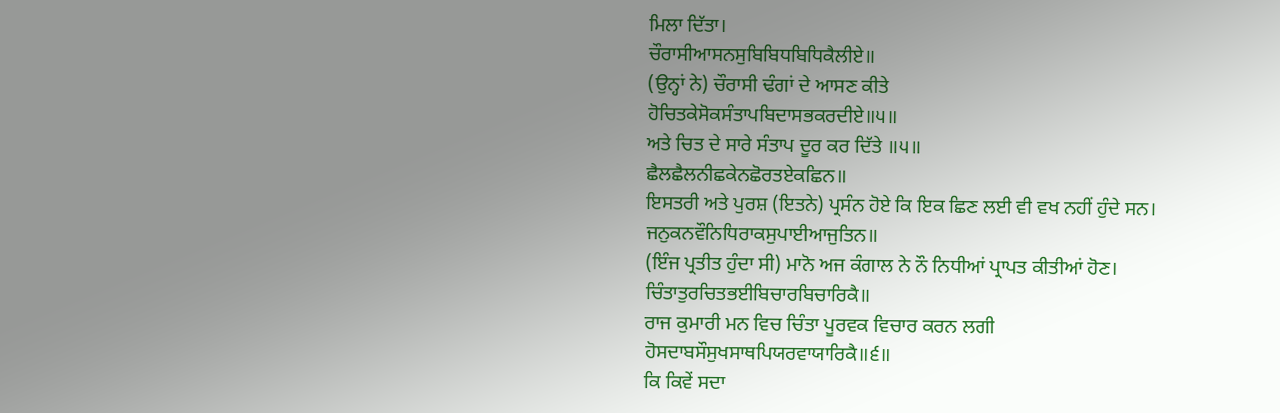ਮਿਲਾ ਦਿੱਤਾ।
ਚੌਰਾਸੀਆਸਨਸੁਬਿਬਿਧਬਿਧਿਕੈਲੀਏ॥
(ਉਨ੍ਹਾਂ ਨੇ) ਚੌਰਾਸੀ ਢੰਗਾਂ ਦੇ ਆਸਣ ਕੀਤੇ
ਹੋਚਿਤਕੇਸੋਕਸੰਤਾਪਬਿਦਾਸਭਕਰਦੀਏ॥੫॥
ਅਤੇ ਚਿਤ ਦੇ ਸਾਰੇ ਸੰਤਾਪ ਦੂਰ ਕਰ ਦਿੱਤੇ ॥੫॥
ਛੈਲਛੈਲਨੀਛਕੇਨਛੋਰਤਏਕਛਿਨ॥
ਇਸਤਰੀ ਅਤੇ ਪੁਰਸ਼ (ਇਤਨੇ) ਪ੍ਰਸੰਨ ਹੋਏ ਕਿ ਇਕ ਛਿਣ ਲਈ ਵੀ ਵਖ ਨਹੀਂ ਹੁੰਦੇ ਸਨ।
ਜਨੁਕਨਵੌਨਿਧਿਰਾਕਸੁਪਾਈਆਜੁਤਿਨ॥
(ਇੰਜ ਪ੍ਰਤੀਤ ਹੁੰਦਾ ਸੀ) ਮਾਨੋ ਅਜ ਕੰਗਾਲ ਨੇ ਨੌ ਨਿਧੀਆਂ ਪ੍ਰਾਪਤ ਕੀਤੀਆਂ ਹੋਣ।
ਚਿੰਤਾਤੁਰਚਿਤਭਈਬਿਚਾਰਬਿਚਾਰਿਕੈ॥
ਰਾਜ ਕੁਮਾਰੀ ਮਨ ਵਿਚ ਚਿੰਤਾ ਪੂਰਵਕ ਵਿਚਾਰ ਕਰਨ ਲਗੀ
ਹੋਸਦਾਬਸੌਸੁਖਸਾਥਪਿਯਰਵਾਯਾਰਿਕੈ॥੬॥
ਕਿ ਕਿਵੇਂ ਸਦਾ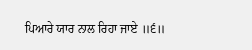ਪਿਆਰੇ ਯਾਰ ਨਾਲ ਰਿਹਾ ਜਾਏ ॥੬॥